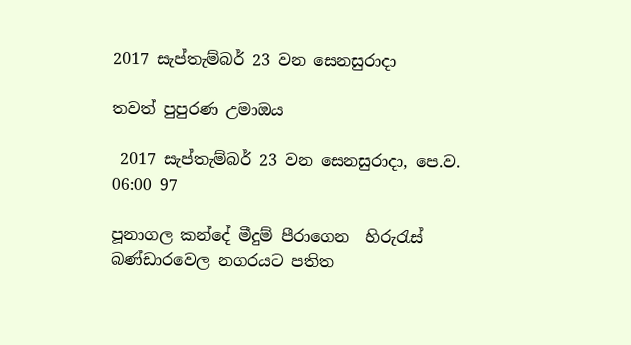2017 සැප්තැම්බර් 23 වන සෙනසුරාදා

තවත් පුපුරණ උමාඔය

 2017 සැප්තැම්බර් 23 වන සෙනසුරාදා, පෙ.ව. 06:00 97

පූනාගල කන්දේ මීදුම් පීරාගෙන  හිරුරැස්  බණ්ඩාරවෙල නගරයට පතිත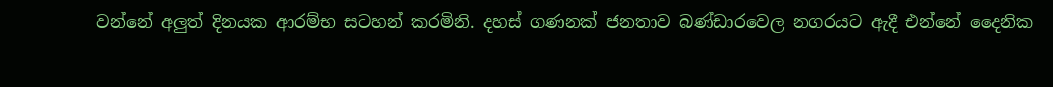වන්නේ අලුත් දිනයක ආරම්භ සටහන් කරමිනි. දහස් ගණනක් ජනතාව බණ්ඩාරවෙල නගරයට ඇදී එන්නේ දෛනික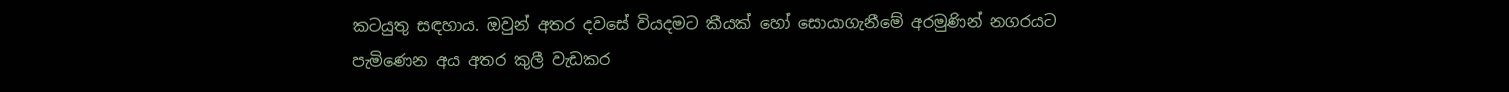කටයුතු සඳහාය. ඔවුන් අතර දවසේ වියදමට කීයක් හෝ සොයාගැනීමේ අරමුණින් නගරයට පැමිණෙන අය අතර කුලී වැඩකර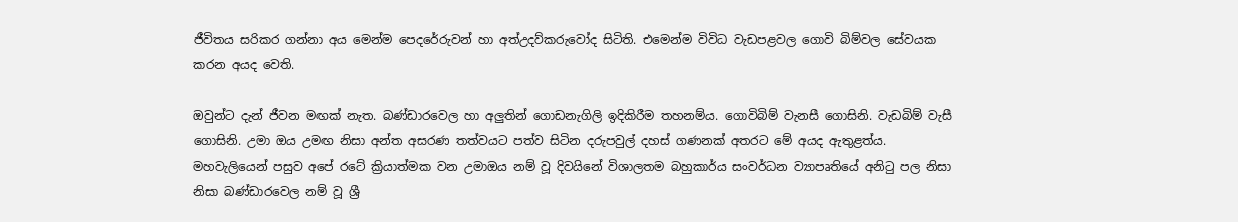ජීවිතය සරිකර ගන්නා අය මෙන්ම පෙදරේරුවන් හා අත්උදව්කරුවෝද සිටිති. එමෙන්ම විවිධ වැඩපළවල ගොවි බිම්වල සේවයක කරන අයද වෙති.

ඔවුන්ට දැන් ජීවන මඟක් නැත. බණ්ඩාරවෙල හා අලුතින් ගොඩනැගිලි ඉදිකිරීම තහනම්ය. ගොවිබිම් වැනසී ගොසිනි. වැඩබිම් වැසී ගොසිනි. උමා ඔය උමඟ නිසා අන්ත අසරණ තත්වයට පත්ව සිටින දරුපවුල් දහස් ගණනක් අතරට මේ අයද ඇතුළත්ය. මහවැලියෙන් පසුව අපේ රටේ ක්‍රියාත්මක වන උමාඔය නම් වූ දිවයිනේ විශාලතම බහුකාර්ය සංවර්ධන ව්‍යාපෘති‍යේ අනිටු පල නිසා නිසා බණ්ඩාරවෙල නම් වූ ශ්‍රී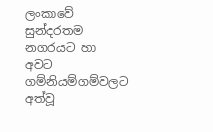ලංකාවේ සුන්දරතම නගරයට හා අවට ගම්නියම්ගම්වලට අත්වූ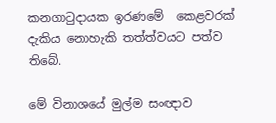කනගාටුදායක ඉරණමේ  කෙළවරක් දැකිය නොහැකි තත්ත්වයට පත්ව තිබේ.

මේ විනාශයේ මුල්ම සංඥාව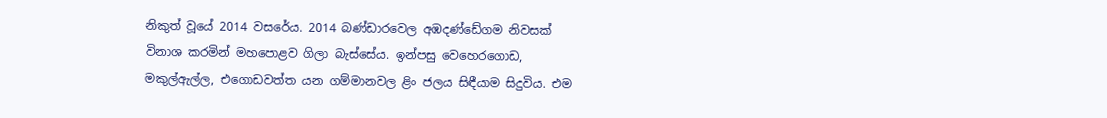නිකුත් වූයේ 2014 වසරේය. 2014 බණ්ඩාරවෙල අඹදණ්ඩේගම නිවසක් විනාශ කරමින් මහපොළව ගිලා බැස්සේය. ඉන්පසු වෙහෙරගොඩ, මකුල්ඇල්ල, එගොඩවත්ත යන ගම්මානවල ළිං ජලය සිඳීයාම සිදුවිය. එම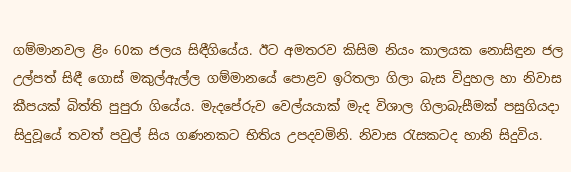ගම්මානවල ළිං 60ක ජලය සිඳීගියේය. ඊට අමතරව කිසිම නියං කාලයක නොසිඳුන ජල උල්පත් සිඳී ගොස් මකුල්ඇල්ල ගම්මානයේ පොළව ඉරිතලා ගිලා බැස විදුහල හා නිවාස කීපයක් බිත්ති පුපුරා ගියේය. මැදපේරුව වෙල්යයාක් මැද විශාල ගිලාබැසීමක් පසුගියදා සිදුවූයේ තවත් පවුල් සිය ගණනකට භිතිය උපදවමිනි. නිවාස රැසකටද හානි සිදුවිය.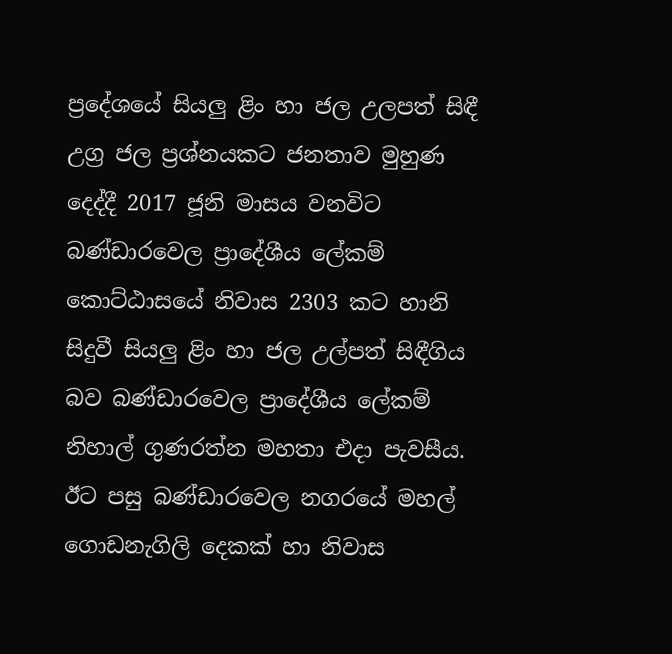ප්‍රදේශයේ සියලු ළිං හා ජල උලපත් සිඳී උග්‍ර ජල ප්‍රශ්නයකට ජනතාව මුහුණ දෙද්දී 2017 ජූනි මාසය වනවිට බණ්ඩාරවෙල ප්‍රාදේශීය ලේකම් කොට්ඨාසයේ නිවාස 2303 කට හානි සිදුවී සියලු ළිං හා ජල උල්පත් සිඳීගිය බව බණ්ඩාරවෙල ප්‍රාදේශීය ලේකම්  නිහාල් ගුණරත්න මහතා එදා පැවසීය. ඊට පසු බණ්ඩාරවෙල නගරයේ මහල් ගොඩනැගිලි දෙකක් හා නිවාස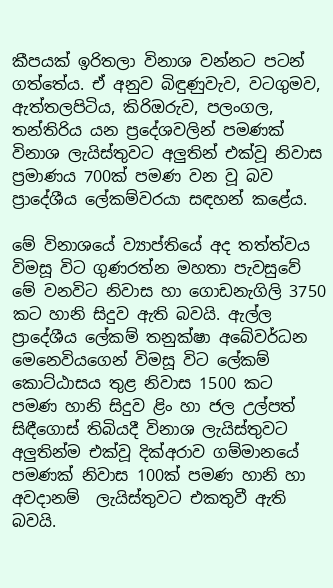කීපයක් ඉරිතලා විනාශ වන්නට පටන් ගත්තේය. ඒ අනුව බිඳුණුවැව, වටගුමව, ඇත්තලපිටිය, කිරිඔරුව, පලංගල, තන්තිරිය යන ප්‍රදේශවලින් පමණක් විනාශ ලැයිස්තුවට අලුතින් එක්වූ නිවාස ප්‍රමාණය 700ක් පමණ වන වූ බව    ප්‍රාදේශීය ලේකම්වරයා සඳහන් කළේය.

මේ විනාශයේ ව්‍යාප්තියේ අද තත්ත්වය විමසූ විට ගුණරත්න මහතා පැවසුවේ මේ වනවිට නිවාස හා ගොඩනැගිලි 3750 කට හානි සිදුව ඇති බවයි. ඇල්ල ප්‍රාදේශීය ලේකම් තනුක්ෂා අබේවර්ධන මෙනෙවියගෙන් විමසූ විට ලේකම් කොට්ඨාසය තුළ නිවාස 1500 කට පමණ හානි සිදුව ළිං හා ජල උල්පත් සිඳීගොස් තිබියදී විනාශ ලැයිස්තුවට අලුතින්ම එක්වූ දික්අරාව ගම්මානයේ පමණක් නිවාස 100ක් පමණ හානි හා අවදානම්  ලැයිස්තුවට එකතුවී ඇති බවයි.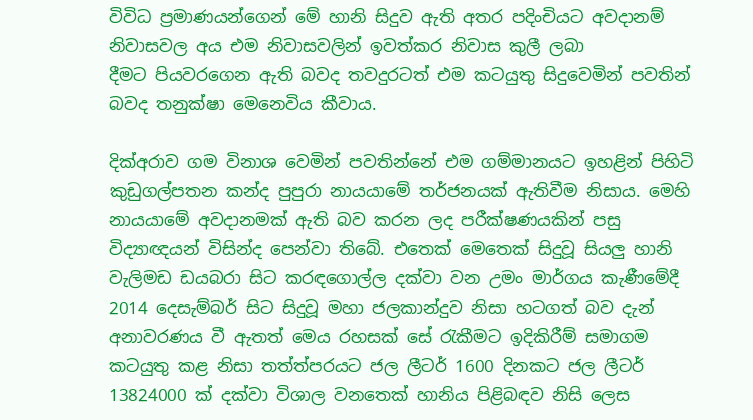විවිධ ප්‍රමාණයන්ගෙන් මේ හානි සිදුව ඇති අතර පදිංචියට අවදානම් නිවාසවල අය එම නිවාසවලින් ඉවත්කර නිවාස කුලී ලබා දීමට ‍පියවරගෙන ඇති බවද තවදුරටත් එම කටයුතු සිදුවෙමින් පවතින් බවද තනුක්ෂා මෙනෙවිය කීවාය.

දික්අරාව ගම විනාශ වෙමින් පවතින්නේ එම ගම්මානයට ඉහළින් පිහිටි කුඩුගල්පතන කන්ද පුපුරා නායයාමේ තර්ජනයක් ඇතිවීම නිසාය. මෙහි නායයාමේ අවදානමක් ඇති බව කරන ලද පරීක්ෂණයකින් පසු විද්‍යාඥයන් විසින්ද පෙන්වා තිබේ. එතෙක් මෙතෙක් සිදුවූ සියලු හානි වැලිමඩ ඩයබරා සිට කරඳගොල්ල දක්වා වන උමං මාර්ගය කැණීමේදී 2014 දෙසැම්බර් සිට සිදුවූ මහා ජලකාන්දුව නිසා හටගත් බව දැන් අනාවරණය වී ඇතත් මෙය රහසක් සේ රැකීමට ඉදිකිරීම් සමාගම කටයුතු කළ නිසා තත්ත්පරයට ජල ලීටර් 1600 දිනකට ජල ලීටර් 13824000 ක් දක්වා විශාල වනතෙක් හානිය පිළිබඳව නිසි ලෙස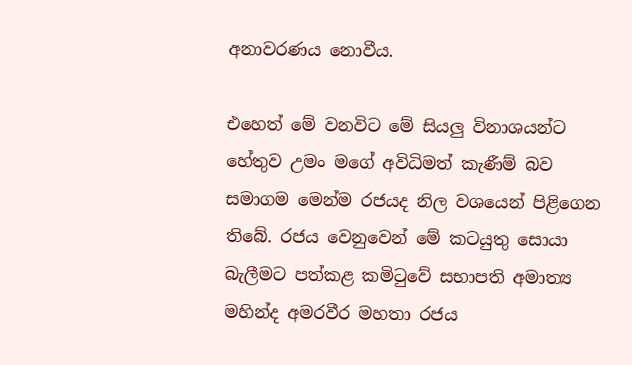අනාවරණය නොවීය.

එහෙත් මේ වනවිට මේ සියලු විනාශයන්ට හේතුව උමං මගේ අවිධිමත් කැණීම් බව සමාගම මෙන්ම රජයද නිල වශයෙන් පිළිගෙන තිබේ. රජය වෙනුවෙන් මේ කටයුතු සොයා බැලීමට පත්කළ කමිටුවේ සභාපති අමාත්‍ය මහින්ද අමරවීර මහතා රජය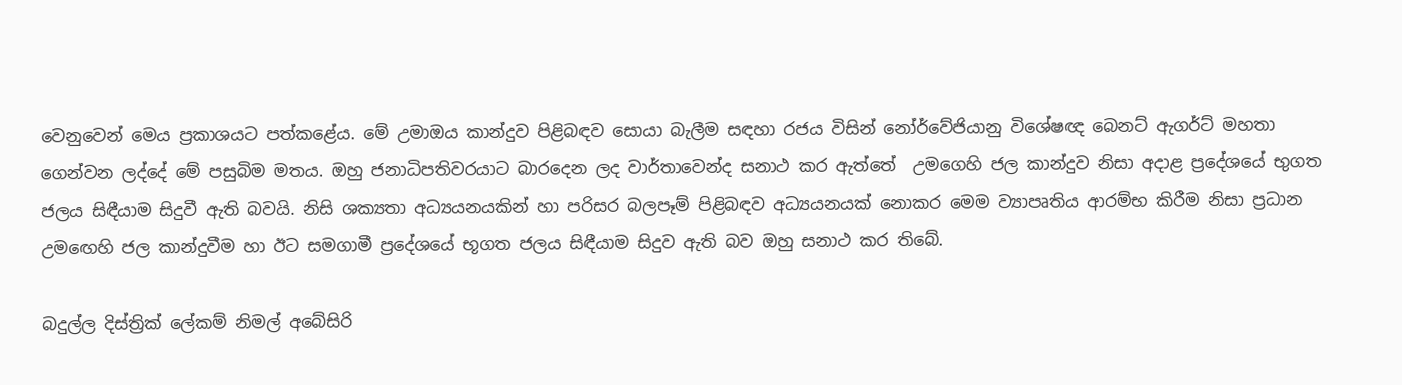වෙනුවෙන් මෙය ප්‍රකාශයට පත්කළේය. මේ උමාඔය කාන්දුව පිළිබඳව සොයා බැලීම සඳහා රජය විසින් නෝර්වේජියානු විශේෂඥ බෙනට් ඇගර්ට් මහතා ගෙන්වන ලද්දේ මේ පසුබිම මතය. ඔහු ජනාධිපතිවරයාට බාරදෙන ලද වාර්තාවෙන්ද සනාථ කර ඇත්තේ  උමගෙහි ජල කාන්දුව නිසා අදාළ ප්‍රදේශයේ භුගත ජලය සිඳීයාම සිදුවී ඇති බවයි. නිසි ශක්‍යතා අධ්‍යයනයකින් හා පරිසර බලපෑම් පිළිබඳව අධ්‍යයනයක් නොකර මෙම ව්‍යාපෘතිය ආරම්භ කිරීම නිසා ප්‍රධාන උමඟෙහි ජල කාන්දුවීම හා ඊට සමගාමී ප්‍රදේශයේ භූගත ජලය සිඳීයාම සිදුව ඇති බව ඔහු සනාථ කර තිබේ.

බදුල්ල දිස්ත්‍රික් ලේකම් නිමල් අබේසිරි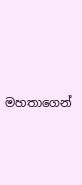මහතාගෙන්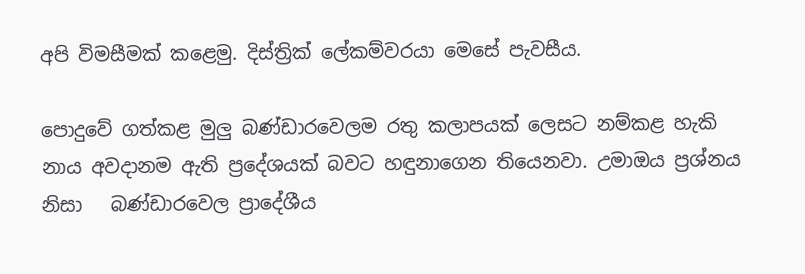අපි විමසීමක් කළෙමු. දිස්ත්‍රික් ලේකම්වරයා මෙසේ පැවසීය.

පොදුවේ ගත්කළ මුලු බණ්ඩාරවෙලම රතු කලාපයක් ලෙසට නම්කළ හැකි නාය අවදානම ඇති ප්‍රදේශයක් බවට හඳුනාගෙන තියෙනවා. උමාඔය ප්‍රශ්නය නිසා   බණ්ඩාරවෙල ප්‍රාදේශීය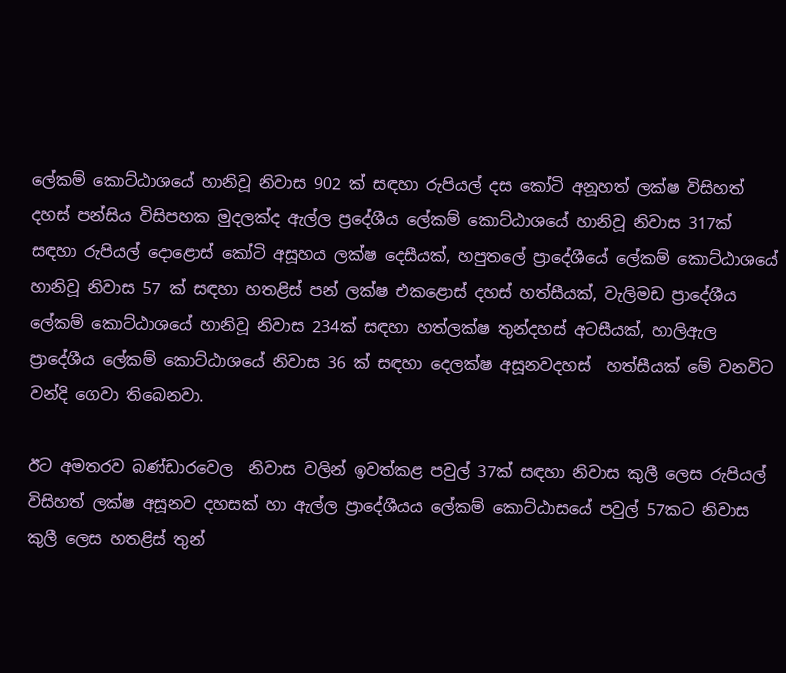ලේකම් කොට්ඨාශයේ හානිවූ නිවාස 902 ක් සඳහා රුපියල් දස කෝටි අනූහත් ලක්ෂ විසිහත් දහස් පන්සිය විසිපහක මුදලක්ද ඇල්ල ප්‍රදේශීය ලේකම් කොට්ඨාශයේ හානිවූ නිවාස 317ක් සඳහා රුපියල් දොළොස් කෝටි අසූහය ලක්ෂ දෙසීයක්, හපුතලේ ප්‍රාදේශීයේ ලේකම් කොට්ඨාශයේ හානිවූ නිවාස 57 ක් සඳහා හතළිස් පන් ලක්ෂ එකළොස් දහස් හත්සීයක්, වැලිමඩ ප්‍රාදේශීය ලේකම් කොට්ඨාශයේ හානිවූ නිවාස 234ක් සඳහා හත්ලක්ෂ තුන්දහස් අටසීයක්, හාලිඇල ප්‍රාදේශීය ලේකම් කොට්ඨාශයේ නිවාස 36 ක් සඳහා දෙලක්ෂ අසූනවදහස්  හත්සීයක් මේ වනවිට වන්දි ගෙවා තිබෙනවා.

ඊට අමතරව බණ්ඩාරවෙල  නිවාස වලින් ඉවත්කළ පවුල් 37ක් සඳහා නිවාස කුලී ලෙස රුපියල් විසිහත් ලක්ෂ අසූනව දහසක් හා ඇල්ල ප්‍රාදේශීයය ලේකම් කොට්ඨාසයේ පවුල් 57කට නිවාස කුලී ලෙස හතළිස් තුන්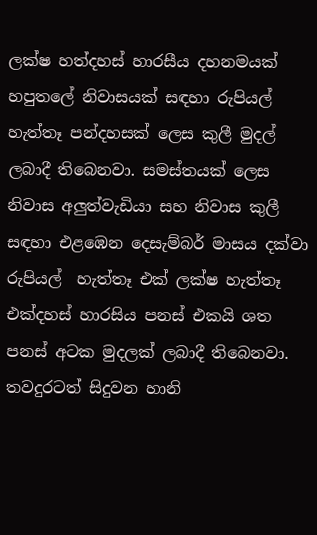ලක්ෂ හත්දහස් හාරසීය දහනමයක් හපුතලේ නිවාසයක් සඳහා රුපියල් හැත්තෑ පන්දහසක් ලෙස කුලී මුදල් ලබාදී තිබෙනවා. සමස්තයක් ලෙස නිවාස අලුත්වැඩියා සහ නිවාස කුලී සඳහා එළඹෙන දෙසැම්බර් මාසය දක්වා රුපියල්  හැත්තෑ එක් ලක්ෂ හැත්තෑ එක්දහස් හාරසිය පනස් එකයි ශත පනස් අටක මුදලක් ලබාදී තිබෙනවා. තවදුරටත් සිදුවන හානි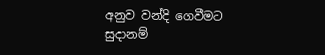අනුව වන්දි ගෙවීමට සුදානම්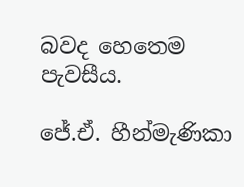බවද හෙතෙම පැවසීය.

ජේ.ඒ. හීන්මැණිකා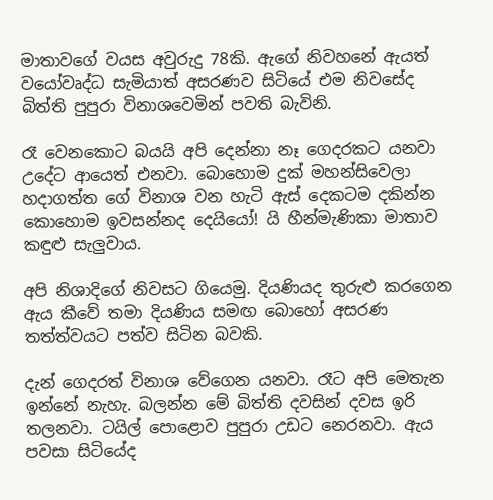මාතාවගේ වයස අවුරුදු 78කි. ඇගේ නිවහනේ ඇයත් වයෝවෘද්ධ සැමියාත් අසරණව සිටියේ එම නිවසේද බිත්ති පුපුරා විනාශවෙමින් පවති බැවිනි.

රෑ වෙනකොට බයයි අපි දෙන්නා නෑ ගෙදරකට යනවා උදේට ආයෙත් එනවා. බොහොම දුක් මහන්සිවෙලා හදාගත්ත ගේ විනාශ වන හැටි ඇස් දෙකටම දකින්න කොහොම ඉවසන්නද දෙයියෝ! යි හීන්මැණිකා මාතාව කඳුළු සැලුවාය.

අපි නිශාදිගේ නිවසට ගියෙමු. දියණියද තුරුළු කරගෙන ඇය කීවේ තමා දියණිය සමඟ බොහෝ අසරණ තත්ත්වයට පත්ව සිටින බවකි.

දැන් ගෙදරත් විනාශ වේගෙන යනවා. රෑට අපි මෙතැන ඉන්නේ නැහැ. බලන්න මේ බිත්ති දවසින් දවස ඉරි තලනවා. ටයිල් පොළොව පුපුරා උඩට නෙරනවා. ඇය පවසා සිටියේද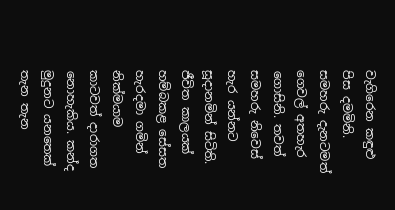වැගිරෙන කඳුළු පිස දමමිනි. සමහරු දැනටමත් ගෙවල් අතහැර ගොසිනි. තවත් සමහරු නිවෙස් හැර යන්නට සූදානමින් සිටිති. ජීවිත කාලයක් හම්බකළ සේසත හැරදමා ගමින් නික්මයාම කාටවත් දාරාගත නොහැකිය. කන්ද මුදුනට යනතෙක් තැන තැන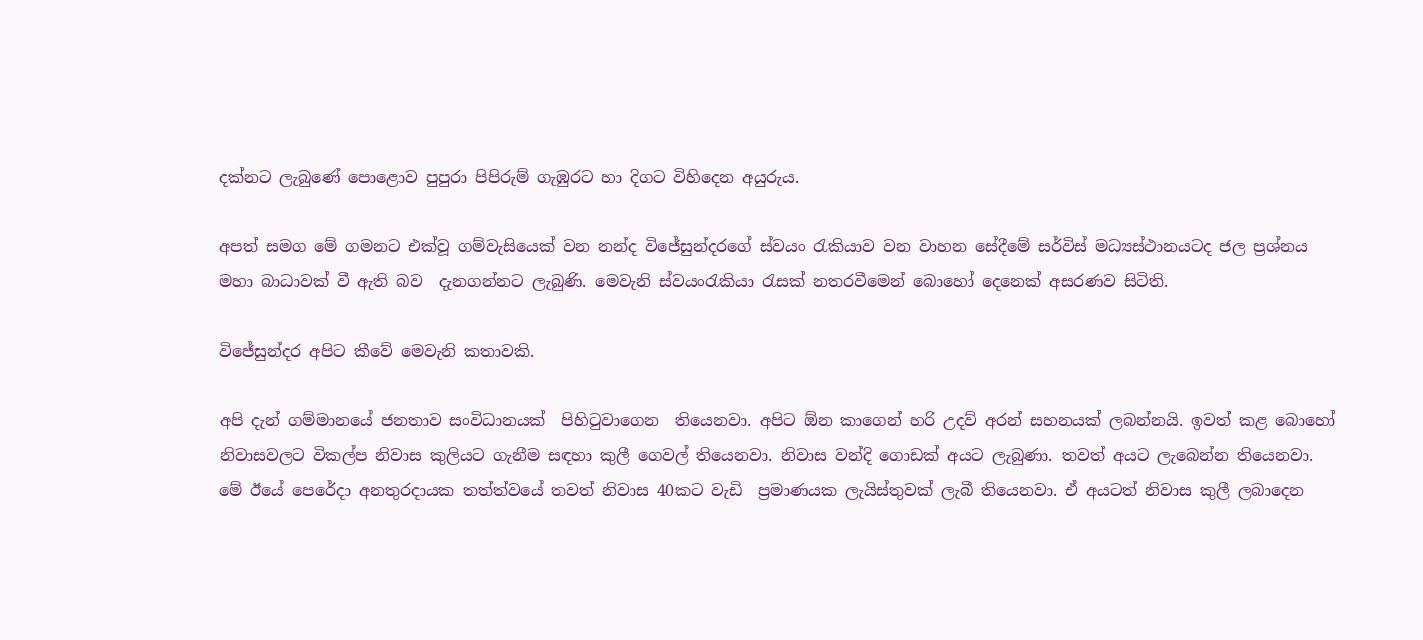දක්නට ලැබුණේ පොළොව පුපුරා පිපිරුම් ගැඹුරට හා දිගට විහිදෙන අයුරුය.

අපත් සමග මේ ගමනට එක්වූ ගම්වැසියෙක් වන නන්ද විජේසුන්දරගේ ස්වයං රැකියාව වන වාහන සේදීමේ සර්විස් මධ්‍යස්ථානයටද ජල ප්‍රශ්නය මහා බාධාවක් වී ඇති බව  දැනගන්නට ලැබුණි. මෙවැනි ස්වයංරැකියා රැසක් නතරවීමෙන් බොහෝ දෙනෙක් අසරණව සිටිති.

විජේසුන්දර අපිට කීවේ මෙවැනි කතාවකි.

අපි දැන් ගම්මානයේ ජනතාව සංවිධානයක්  පිහිටුවාගෙන  තියෙනවා. අපිට ඕන කාගෙන් හරි උදව් අරන් සහනයක් ලබන්නයි. ඉවත් කළ බොහෝ නිවාසවලට විකල්ප නිවාස කුලියට ගැනීම සඳහා කුලී ගෙවල් තියෙනවා. නිවාස වන්දි ගොඩක් අයට ලැබුණා. තවත් අයට ලැබෙන්න තියෙනවා. මේ ඊයේ පෙරේදා අනතුරදායක තත්ත්වයේ තවත් නිවාස 40කට වැඩි  ප්‍රමාණයක ලැයිස්තුවක් ලැබී තියෙනවා. ඒ අයටත් නිවාස කුලී ලබාදෙන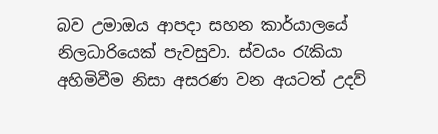බව උමාඔය ආපදා සහන කාර්යාලයේ නිලධාරියෙක් පැවසුවා. ස්වයං රැකියා අහිමිවීම නිසා අසරණ වන අයටත් උදව්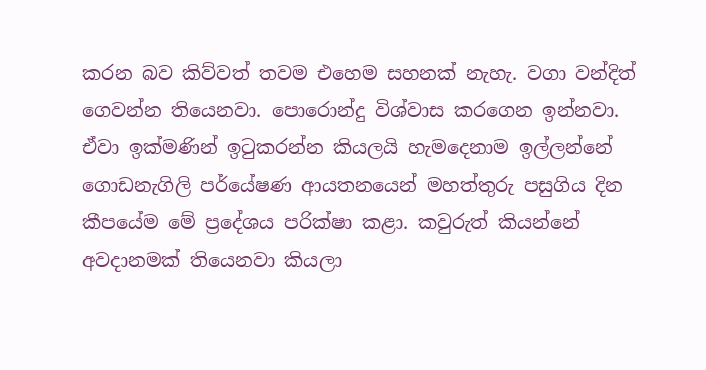කරන බව කිව්වත් තවම එහෙම සහනක් නැහැ. වගා වන්දිත් ගෙවන්න තියෙනවා. පොරොන්දු විශ්වාස කරගෙන ඉන්නවා. ඒවා ඉක්මණින් ඉටුකරන්න කියලයි හැමදෙනාම ඉල්ලන්නේ ගොඩනැගිලි පර්යේෂණ ආයතනයෙන් මහත්තුරු පසුගිය දින කීපයේම මේ ප්‍රදේශය පරික්ෂා කළා. කවුරුත් කියන්නේ අවදානමක් තියෙනවා කියලා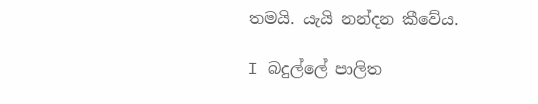තමයි. යැයි නන්දන කීවේය.

I බදුල්ලේ පාලිත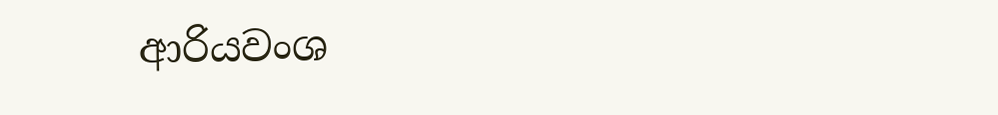ආරියවංශ